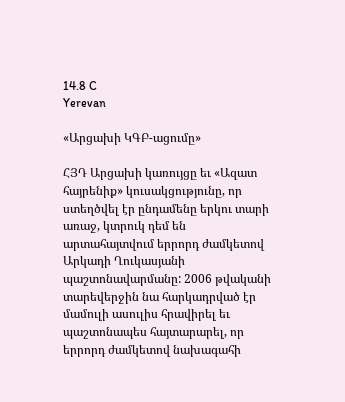14.8 C
Yerevan

«Արցախի ԿԳԲ-ացումը»

ՀՅԴ Արցախի կառույցը եւ «Ազատ հայրենիք» կուսակցությունը, որ ստեղծվել էր ընդամենը երկու տարի առաջ, կտրուկ դեմ են արտահայտվում երրորդ ժամկետով Արկադի Ղուկասյանի պաշտոնավարմանը: 2006 թվականի տարեվերջին նա հարկադրված էր մամուլի ասուլիս հրավիրել եւ պաշտոնապես հայտարարել, որ երրորդ ժամկետով նախագահի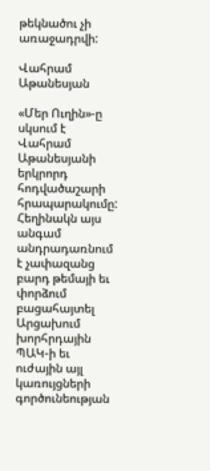թեկնածու չի առաջադրվի:

Վահրամ Աթանեսյան

«Մեր Ուղին»-ը սկսում է Վահրամ Աթանեսյանի երկրորդ հոդվածաշարի հրապարակումը: Հեղինակն այս անգամ անդրադառնում է չափազանց բարդ թեմայի եւ փորձում բացահայտել Արցախում խորհրդային ՊԱԿ‑ի եւ ուժային այլ կառույցների գործունեության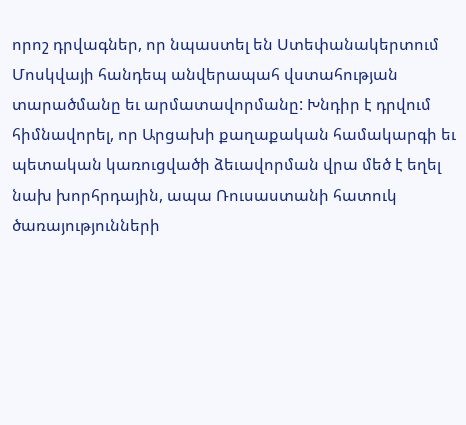որոշ դրվագներ, որ նպաստել են Ստեփանակերտում Մոսկվայի հանդեպ անվերապահ վստահության տարածմանը եւ արմատավորմանը: Խնդիր է դրվում հիմնավորել, որ Արցախի քաղաքական համակարգի եւ պետական կառուցվածի ձեւավորման վրա մեծ է եղել նախ խորհրդային, ապա Ռուսաստանի հատուկ ծառայությունների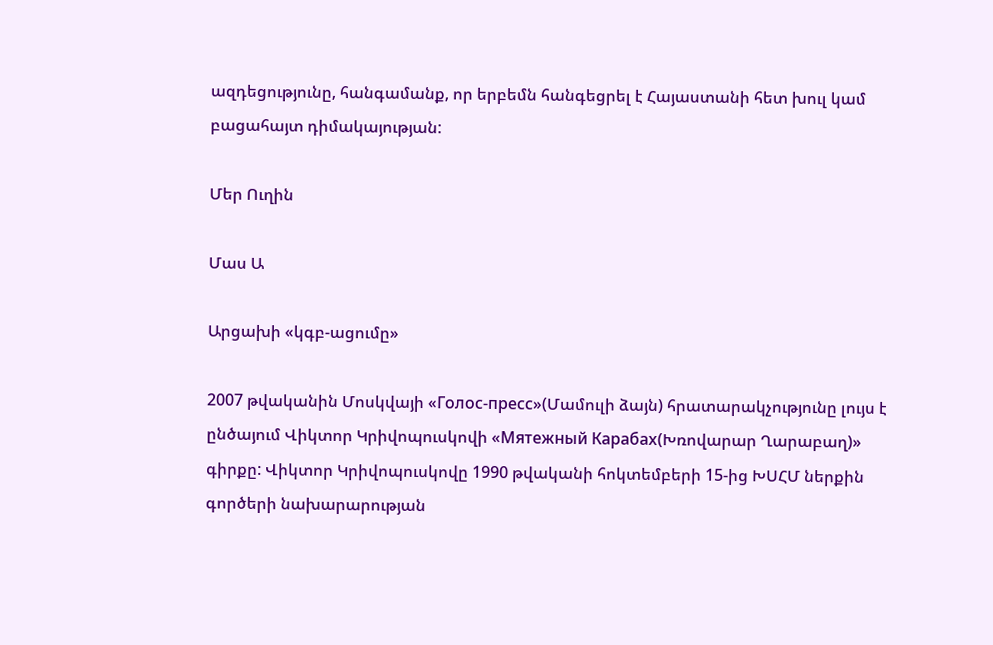ազդեցությունը, հանգամանք, որ երբեմն հանգեցրել է Հայաստանի հետ խուլ կամ բացահայտ դիմակայության:

Մեր Ուղին

Մաս Ա

Արցախի «կգբ-ացումը»

2007 թվականին Մոսկվայի «Голос-пресс»(Մամուլի ձայն) հրատարակչությունը լույս է ընծայում Վիկտոր Կրիվոպուսկովի «Мятежный Карабах(Խռովարար Ղարաբաղ)» գիրքը: Վիկտոր Կրիվոպուսկովը 1990 թվականի հոկտեմբերի 15-ից ԽՍՀՄ ներքին գործերի նախարարության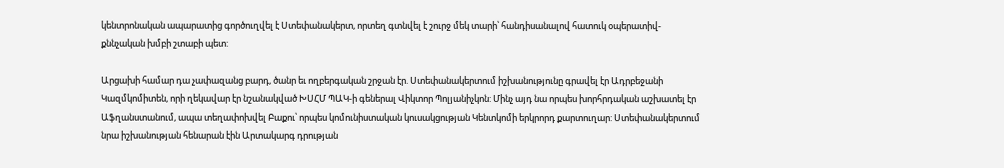կենտրոնական ապարատից գործուղվել է Ստեփանակերտ, որտեղ գտնվել է շուրջ մեկ տարի՝ հանդիսանալով հատուկ օպերատիվ-քննչական խմբի շտաբի պետ:

Արցախի համար դա չափազանց բարդ, ծանր եւ ողբերգական շրջան էր. Ստեփանակերտում իշխանությունը գրավել էր Ադրբեջանի Կազմկոմիտեն, որի ղեկավար էր նշանակված ԽՍՀՄ ՊԱԿ‑ի գեներալ Վիկտոր Պոլյանիչկոն: Մինչ այդ նա որպես խորհրդական աշխատել էր Աֆղանստանում, ապա տեղափոխվել Բաքու՝ որպես կոմունիստական կուսակցության Կենտկոմի երկրորդ քարտուղար: Ստեփանակերտում նրա իշխանության հենարան էին Արտակարգ դրության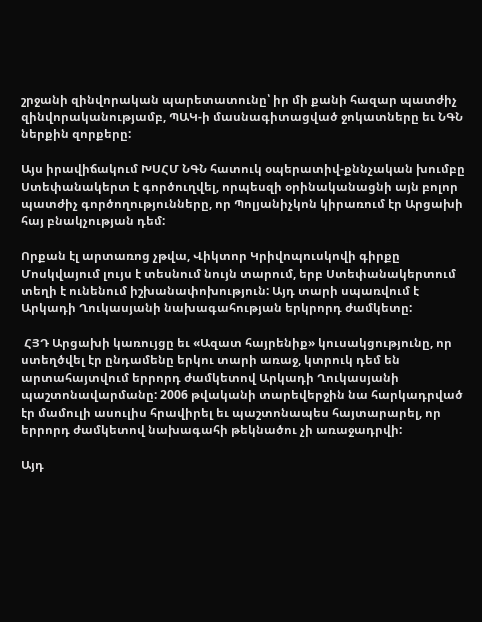շրջանի զինվորական պարետատունը՝ իր մի քանի հազար պատժիչ զինվորականությամբ, ՊԱԿ‑ի մասնագիտացված ջոկատները եւ ՆԳՆ ներքին զորքերը:

Այս իրավիճակում ԽՍՀՄ ՆԳՆ հատուկ օպերատիվ-քննչական խումբը Ստեփանակերտ է գործուղվել, որպեսզի օրինականացնի այն բոլոր պատժիչ գործողությունները, որ Պոլյանիչկոն կիրառում էր Արցախի հայ բնակչության դեմ:

Որքան էլ արտառոց չթվա, Վիկտոր Կրիվոպուսկովի գիրքը Մոսկվայում լույս է տեսնում նույն տարում, երբ Ստեփանակերտում տեղի է ունենում իշխանափոխություն: Այդ տարի սպառվում է Արկադի Ղուկասյանի նախագահության երկրորդ ժամկետը:

 ՀՅԴ Արցախի կառույցը եւ «Ազատ հայրենիք» կուսակցությունը, որ ստեղծվել էր ընդամենը երկու տարի առաջ, կտրուկ դեմ են արտահայտվում երրորդ ժամկետով Արկադի Ղուկասյանի պաշտոնավարմանը: 2006 թվականի տարեվերջին նա հարկադրված էր մամուլի ասուլիս հրավիրել եւ պաշտոնապես հայտարարել, որ երրորդ ժամկետով նախագահի թեկնածու չի առաջադրվի:

Այդ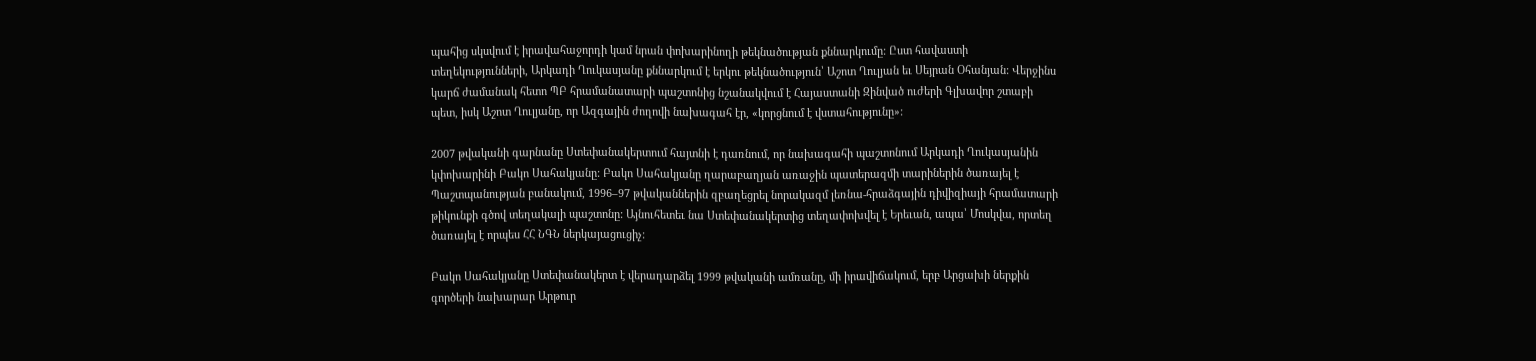պահից սկսվում է իրավահաջորդի կամ նրան փոխարինողի թեկնածության քննարկումը: Ըստ հավաստի տեղեկությունների, Արկադի Ղուկասյանը քննարկում է երկու թեկնածություն՝ Աշոտ Ղուլյան եւ Սեյրան Օհանյան: Վերջինս կարճ ժամանակ հետո ՊԲ հրամանատարի պաշտոնից նշանակվում է Հայաստանի Զինված ուժերի Գլխավոր շտաբի պետ, իսկ Աշոտ Ղուլյանը, որ Ազգային ժողովի նախագահ էր, «կորցնում է վստահությունը»:

2007 թվականի գարնանը Ստեփանակերտում հայտնի է դառնում, որ նախագահի պաշտոնում Արկադի Ղուկասյանին կփոխարինի Բակո Սահակյանը: Բակո Սահակյանը ղարաբաղյան առաջին պատերազմի տարիներին ծառայել է Պաշտպանության բանակում, 1996–97 թվականներին զբաղեցրել նորակազմ լեռնա-հրաձգային դիվիզիայի հրամատարի թիկունքի գծով տեղակալի պաշտոնը: Այնուհետեւ նա Ստեփանակերտից տեղափոխվել է Երեւան, ապա՝ Մոսկվա, որտեղ ծառայել է որպես ՀՀ ՆԳՆ ներկայացուցիչ:

Բակո Սահակյանը Ստեփանակերտ է վերադարձել 1999 թվականի ամռանը, մի իրավիճակում, երբ Արցախի ներքին գործերի նախարար Արթուր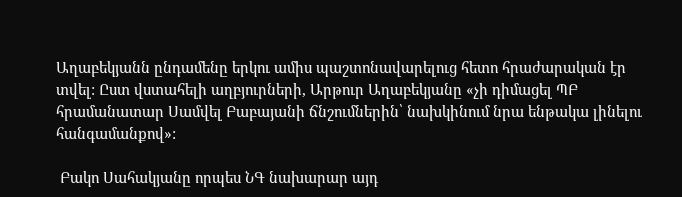Աղաբեկյանն ընդամենը երկու ամիս պաշտոնավարելուց հետո հրաժարական էր տվել: Ըստ վստահելի աղբյուրների, Արթուր Աղաբեկյանը «չի դիմացել ՊԲ հրամանատար Սամվել Բաբայանի ճնշումներին՝ նախկինում նրա ենթակա լինելու հանգամանքով»:

 Բակո Սահակյանը որպես ՆԳ նախարար այդ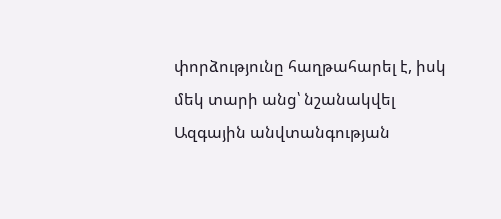փորձությունը հաղթահարել է, իսկ մեկ տարի անց՝ նշանակվել Ազգային անվտանգության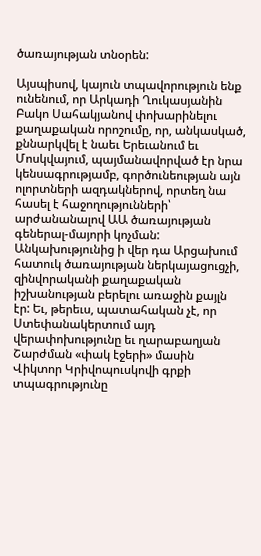ծառայության տնօրեն:

Այսպիսով, կայուն տպավորություն ենք ունենում, որ Արկադի Ղուկասյանին Բակո Սահակյանով փոխարինելու քաղաքական որոշումը, որ, անկասկած, քննարկվել է նաեւ Երեւանում եւ Մոսկվայում, պայմանավորված էր նրա կենսագրությամբ, գործունեության այն ոլորտների ազդակներով, որտեղ նա հասել է հաջողությունների՝ արժանանալով ԱԱ ծառայության գեներալ-մայորի կոչման: Անկախությունից ի վեր դա Արցախում հատուկ ծառայության ներկայացուցչի, զինվորականի քաղաքական իշխանության բերելու առաջին քայլն էր: Եւ, թերեւս, պատահական չէ, որ Ստեփանակերտում այդ վերափոխությունը եւ ղարաբաղյան Շարժման «փակ էջերի» մասին Վիկտոր Կրիվոպուսկովի գրքի տպագրությունը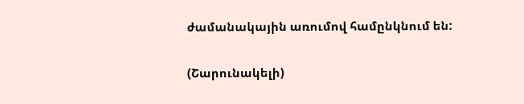ժամանակային առումով համընկնում են:

(Շարունակելի)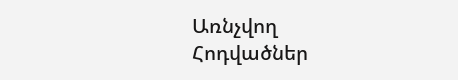Առնչվող Հոդվածներ